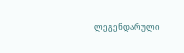ლეგენდარული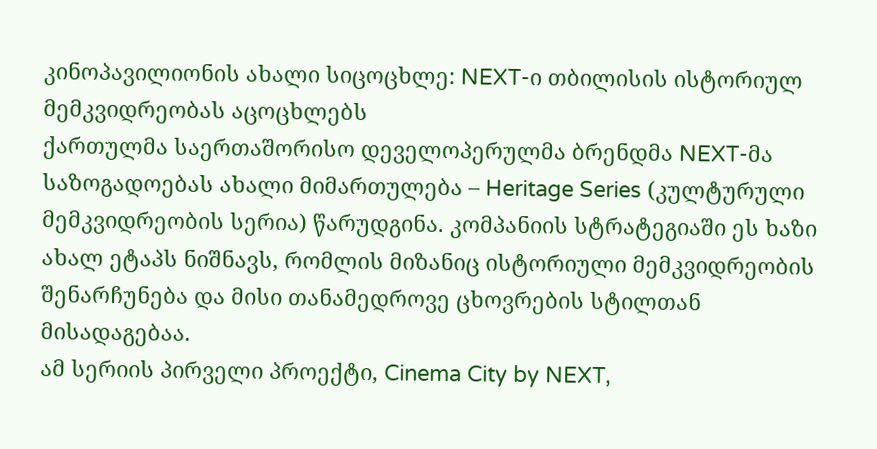კინოპავილიონის ახალი სიცოცხლე: NEXT-ი თბილისის ისტორიულ მემკვიდრეობას აცოცხლებს
ქართულმა საერთაშორისო დეველოპერულმა ბრენდმა NEXT-მა საზოგადოებას ახალი მიმართულება – Heritage Series (კულტურული მემკვიდრეობის სერია) წარუდგინა. კომპანიის სტრატეგიაში ეს ხაზი ახალ ეტაპს ნიშნავს, რომლის მიზანიც ისტორიული მემკვიდრეობის შენარჩუნება და მისი თანამედროვე ცხოვრების სტილთან მისადაგებაა.
ამ სერიის პირველი პროექტი, Cinema City by NEXT,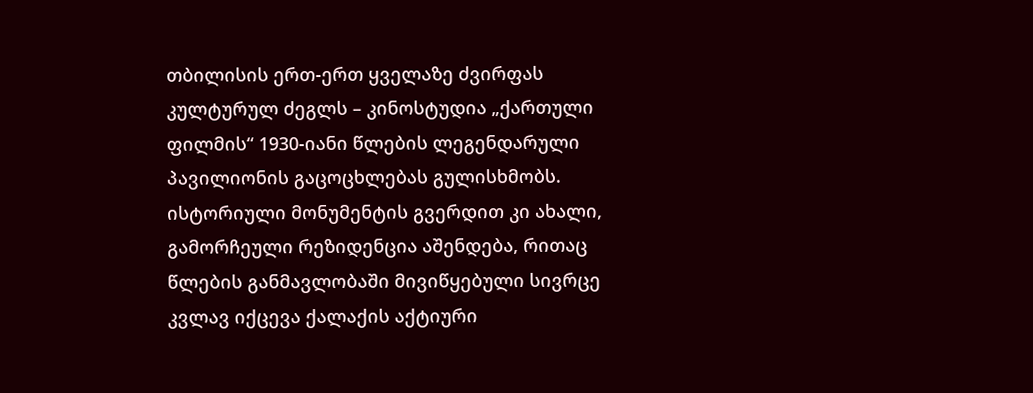თბილისის ერთ-ერთ ყველაზე ძვირფას კულტურულ ძეგლს – კინოსტუდია „ქართული ფილმის“ 1930-იანი წლების ლეგენდარული პავილიონის გაცოცხლებას გულისხმობს. ისტორიული მონუმენტის გვერდით კი ახალი, გამორჩეული რეზიდენცია აშენდება, რითაც წლების განმავლობაში მივიწყებული სივრცე კვლავ იქცევა ქალაქის აქტიური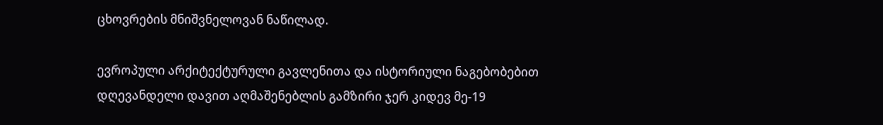ცხოვრების მნიშვნელოვან ნაწილად.

ევროპული არქიტექტურული გავლენითა და ისტორიული ნაგებობებით დღევანდელი დავით აღმაშენებლის გამზირი ჯერ კიდევ მე-19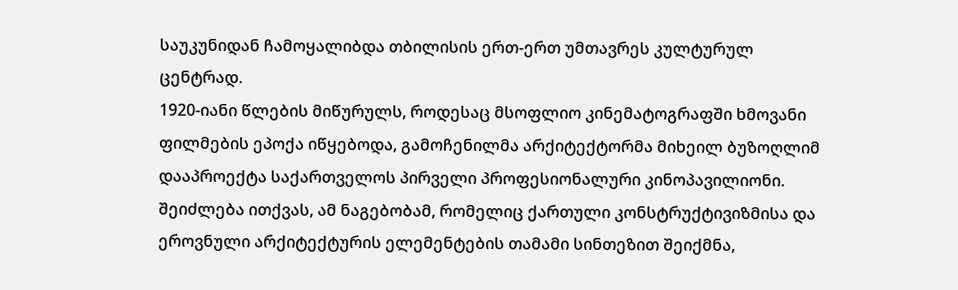საუკუნიდან ჩამოყალიბდა თბილისის ერთ-ერთ უმთავრეს კულტურულ ცენტრად.
1920-იანი წლების მიწურულს, როდესაც მსოფლიო კინემატოგრაფში ხმოვანი ფილმების ეპოქა იწყებოდა, გამოჩენილმა არქიტექტორმა მიხეილ ბუზოღლიმ დააპროექტა საქართველოს პირველი პროფესიონალური კინოპავილიონი. შეიძლება ითქვას, ამ ნაგებობამ, რომელიც ქართული კონსტრუქტივიზმისა და ეროვნული არქიტექტურის ელემენტების თამამი სინთეზით შეიქმნა,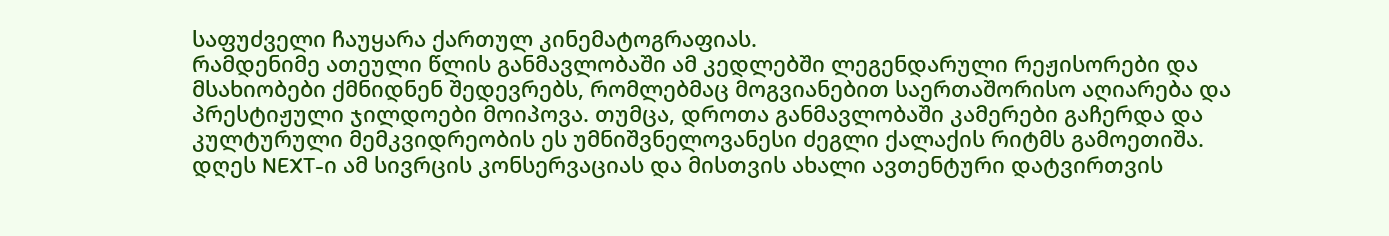საფუძველი ჩაუყარა ქართულ კინემატოგრაფიას.
რამდენიმე ათეული წლის განმავლობაში ამ კედლებში ლეგენდარული რეჟისორები და მსახიობები ქმნიდნენ შედევრებს, რომლებმაც მოგვიანებით საერთაშორისო აღიარება და პრესტიჟული ჯილდოები მოიპოვა. თუმცა, დროთა განმავლობაში კამერები გაჩერდა და კულტურული მემკვიდრეობის ეს უმნიშვნელოვანესი ძეგლი ქალაქის რიტმს გამოეთიშა.
დღეს NEXT-ი ამ სივრცის კონსერვაციას და მისთვის ახალი ავთენტური დატვირთვის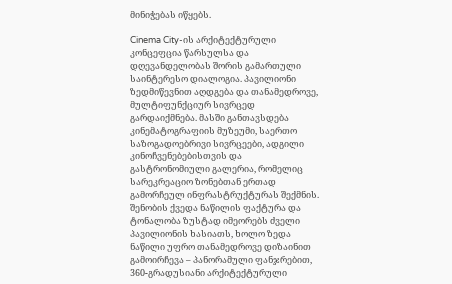მინიჭებას იწყებს.

Cinema City-ის არქიტექტურული კონცეფცია წარსულსა და დღევანდელობას შორის გამართული საინტერესო დიალოგია. პავილიონი ზედმიწევნით აღდგება და თანამედროვე, მულტიფუნქციურ სივრცედ გარდაიქმნება. მასში განთავსდება კინემატოგრაფიის მუზეუმი, საერთო საზოგადოებრივი სივრცეები, ადგილი კინოჩვენებებისთვის და გასტრონომიული გალერია, რომელიც სარეკრეაციო ზონებთან ერთად გამორჩეულ ინფრასტრუქტურას შექმნის.
შენობის ქვედა ნაწილის ფაქტურა და ტონალობა ზუსტად იმეორებს ძველი პავილიონის ხასიათს, ხოლო ზედა ნაწილი უფრო თანამედროვე დიზაინით გამოირჩევა – პანორამული ფანჯრებით, 360-გრადუსიანი არქიტექტურული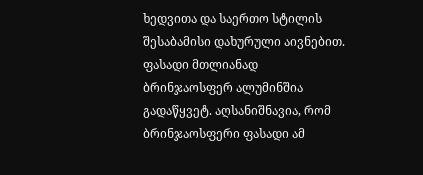ხედვითა და საერთო სტილის შესაბამისი დახურული აივნებით. ფასადი მთლიანად ბრინჯაოსფერ ალუმინშია გადაწყვეტ. აღსანიშნავია, რომ ბრინჯაოსფერი ფასადი ამ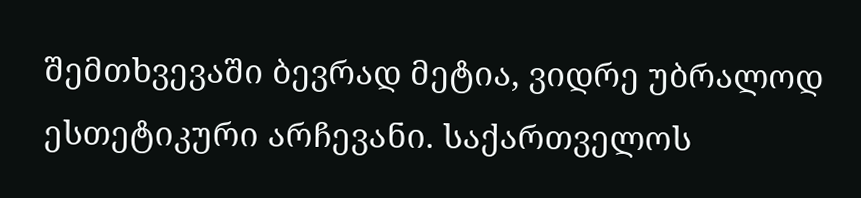შემთხვევაში ბევრად მეტია, ვიდრე უბრალოდ ესთეტიკური არჩევანი. საქართველოს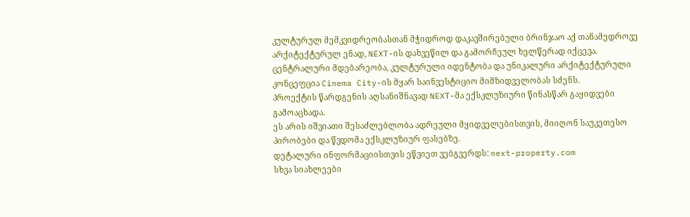კულტურულ მემკვიდრეობასთან მჭიდროდ დაკავშირებული ბრინჯაო აქ თანამედროვე არქიტექტურულ ენად, NEXT-ის დახვეწილ და გამორჩეულ ხელწერად იქცევა.
ცენტრალური მდებარეობა, კულტურული იდენტობა და უნიკალური არქიტექტურული კონცეფცია Cinema City-ის მყარ საინვესტიციო მიმზიდველობას სძენს.
პროექტის წარდგენის აღსანიშნავად NEXT-მა ექსკლუზიური წინასწარ გაყიდვები გამოაცხადა.
ეს არის იშვიათი შესაძლებლობა ადრეული მყიდველებისთვის, მიიღონ საუკეთესო პირობები და წვდომა ექსკლუზიურ ფასებზე.
დეტალური ინფორმაციისთვის ეწვიეთ ვებგვერდს: next-property.com
სხვა სიახლეები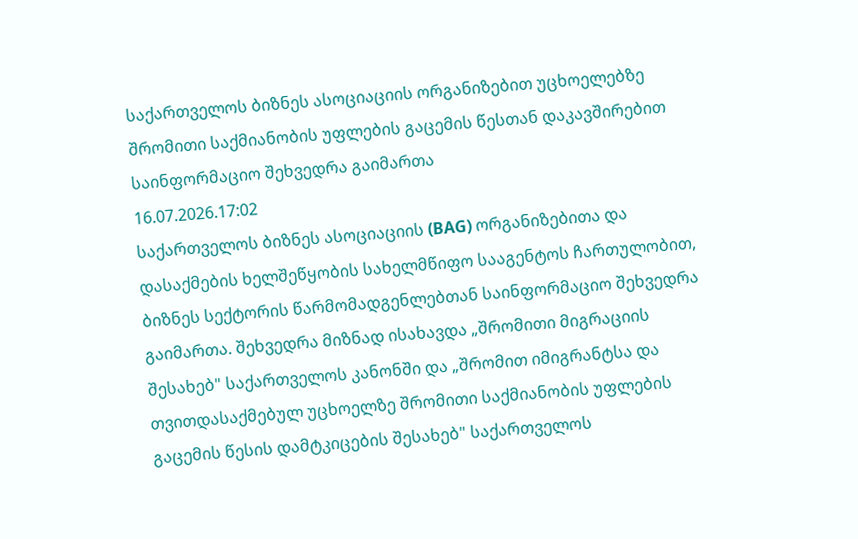საქართველოს ბიზნეს ასოციაციის ორგანიზებით უცხოელებზე შრომითი საქმიანობის უფლების გაცემის წესთან დაკავშირებით საინფორმაციო შეხვედრა გაიმართა
16.07.2026.17:02
საქართველოს ბიზნეს ასოციაციის (BAG) ორგანიზებითა და დასაქმების ხელშეწყობის სახელმწიფო სააგენტოს ჩართულობით, ბიზნეს სექტორის წარმომადგენლებთან საინფორმაციო შეხვედრა გაიმართა. შეხვედრა მიზნად ისახავდა „შრომითი მიგრაციის შესახებ" საქართველოს კანონში და „შრომით იმიგრანტსა და თვითდასაქმებულ უცხოელზე შრომითი საქმიანობის უფლების გაცემის წესის დამტკიცების შესახებ" საქართველოს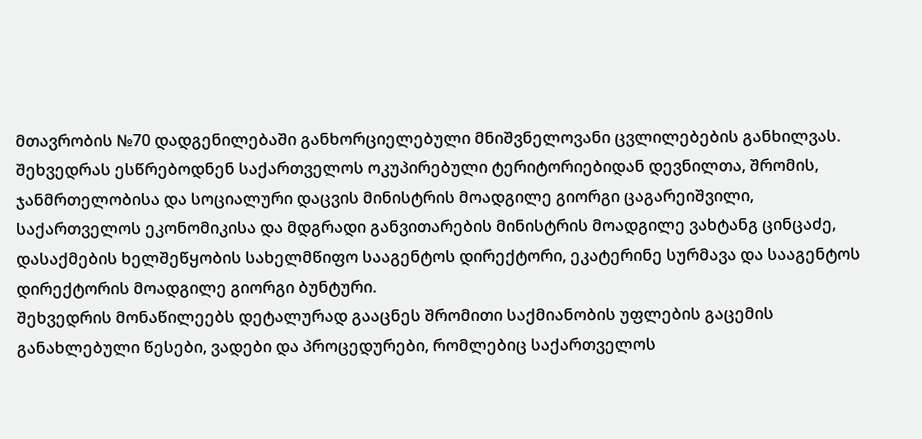მთავრობის №70 დადგენილებაში განხორციელებული მნიშვნელოვანი ცვლილებების განხილვას. შეხვედრას ესწრებოდნენ საქართველოს ოკუპირებული ტერიტორიებიდან დევნილთა, შრომის, ჯანმრთელობისა და სოციალური დაცვის მინისტრის მოადგილე გიორგი ცაგარეიშვილი, საქართველოს ეკონომიკისა და მდგრადი განვითარების მინისტრის მოადგილე ვახტანგ ცინცაძე, დასაქმების ხელშეწყობის სახელმწიფო სააგენტოს დირექტორი, ეკატერინე სურმავა და სააგენტოს დირექტორის მოადგილე გიორგი ბუნტური.
შეხვედრის მონაწილეებს დეტალურად გააცნეს შრომითი საქმიანობის უფლების გაცემის განახლებული წესები, ვადები და პროცედურები, რომლებიც საქართველოს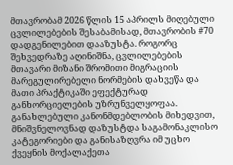მთავრობამ 2026 წლის 15 აპრილს მიღებული ცვლილებების შესაბამისად, მთავრობის #70 დადგენილებით დააზუსტა. როგორც შეხვედრაზე აღინიშნა, ცვლილებების მთავარი მიზანი შრომითი მიგრაციის მარეგულირებელი ნორმების დახვეწა და მათი პრაქტიკაში ეფექტურად განხორციელების უზრუნველყოფაა.
განახლებული კანონმდებლობის მიხედვით, მნიშვნელოვნად დაზუსტდა საგამონაკლისო კატეგორიები და განისაზღვრა იმ უცხო ქვეყნის მოქალაქეთა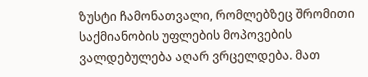ზუსტი ჩამონათვალი, რომლებზეც შრომითი საქმიანობის უფლების მოპოვების ვალდებულება აღარ ვრცელდება. მათ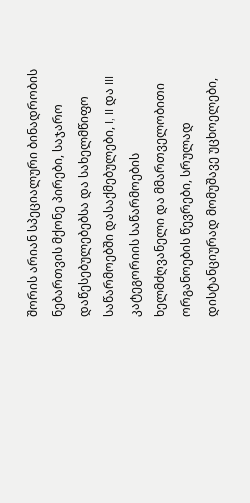შორის არიან სპეციალური ბინადრობის ნებართვის მქონე პირები, საჯარო დაწესებულებებსა და სახელმწიფო საწარმოებში დასაქმებულები, I, II და III კატეგორიის საწარმოების ხელმძღვანელი და მმართველობითი ორგანოების წევრები, სრულად დისტანციურად მომუშავე უცხოელები,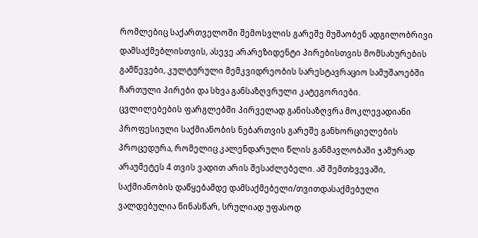რომლებიც საქართველოში შემოსვლის გარეშე მუშაობენ ადგილობრივი დამსაქმებლისთვის, ასევე არარეზიდენტი პირებისთვის მომსახურების გამწევები, კულტურული მემკვიდრეობის სარესტავრაციო სამუშაოებში ჩართული პირები და სხვა განსაზღვრული კატეგორიები.
ცვლილებების ფარგლებში პირველად განისაზღვრა მოკლევადიანი პროფესიული საქმიანობის ნებართვის გარეშე განხორციელების პროცედურა, რომელიც კალენდარული წლის განმავლობაში ჯამურად არაუმეტეს 4 თვის ვადით არის შესაძლებელი. ამ შემთხვევაში, საქმიანობის დაწყებამდე დამსაქმებელი/თვითდასაქმებული ვალდებულია წინასწარ, სრულიად უფასოდ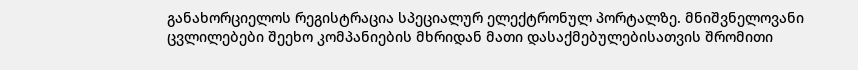განახორციელოს რეგისტრაცია სპეციალურ ელექტრონულ პორტალზე. მნიშვნელოვანი ცვლილებები შეეხო კომპანიების მხრიდან მათი დასაქმებულებისათვის შრომითი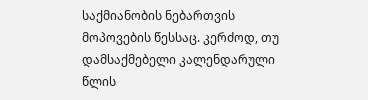საქმიანობის ნებართვის მოპოვების წესსაც. კერძოდ, თუ დამსაქმებელი კალენდარული წლის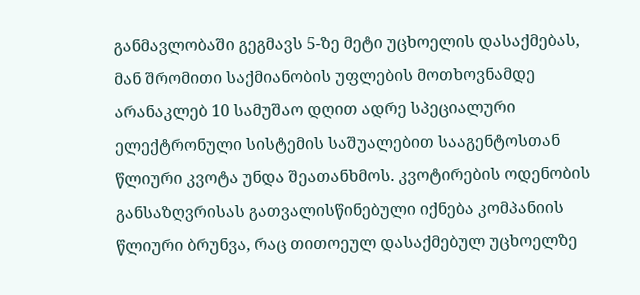განმავლობაში გეგმავს 5-ზე მეტი უცხოელის დასაქმებას, მან შრომითი საქმიანობის უფლების მოთხოვნამდე არანაკლებ 10 სამუშაო დღით ადრე სპეციალური ელექტრონული სისტემის საშუალებით სააგენტოსთან წლიური კვოტა უნდა შეათანხმოს. კვოტირების ოდენობის განსაზღვრისას გათვალისწინებული იქნება კომპანიის წლიური ბრუნვა, რაც თითოეულ დასაქმებულ უცხოელზე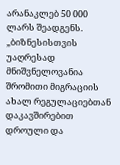არანაკლებ 50 000 ლარს შეადგენს.
„ბიზნესისთვის უაღრესად მნიშვნელოვანია შრომითი მიგრაციის ახალ რეგულაციებთან დაკავშირებით დროული და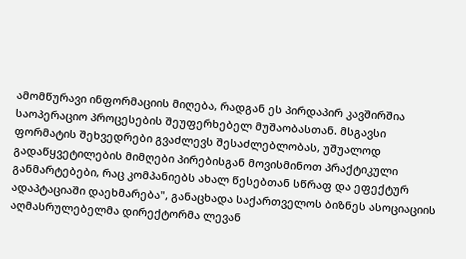ამომწურავი ინფორმაციის მიღება, რადგან ეს პირდაპირ კავშირშია საოპერაციო პროცესების შეუფერხებელ მუშაობასთან. მსგავსი ფორმატის შეხვედრები გვაძლევს შესაძლებლობას, უშუალოდ გადაწყვეტილების მიმღები პირებისგან მოვისმინოთ პრაქტიკული განმარტებები, რაც კომპანიებს ახალ წესებთან სწრაფ და ეფექტურ ადაპტაციაში დაეხმარება", განაცხადა საქართველოს ბიზნეს ასოციაციის აღმასრულებელმა დირექტორმა ლევან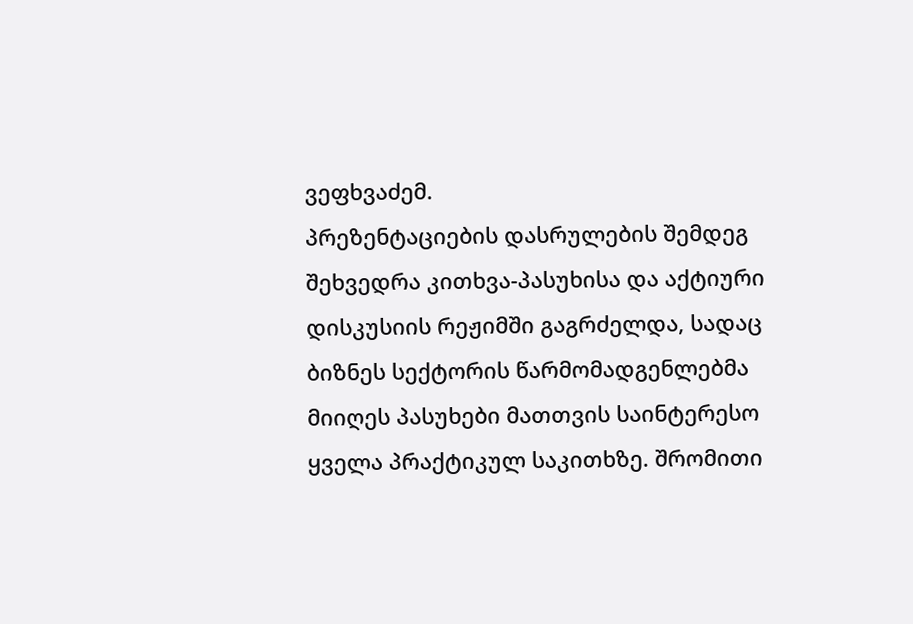ვეფხვაძემ.
პრეზენტაციების დასრულების შემდეგ შეხვედრა კითხვა-პასუხისა და აქტიური დისკუსიის რეჟიმში გაგრძელდა, სადაც ბიზნეს სექტორის წარმომადგენლებმა მიიღეს პასუხები მათთვის საინტერესო ყველა პრაქტიკულ საკითხზე. შრომითი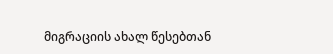მიგრაციის ახალ წესებთან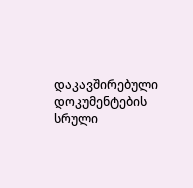დაკავშირებული დოკუმენტების სრული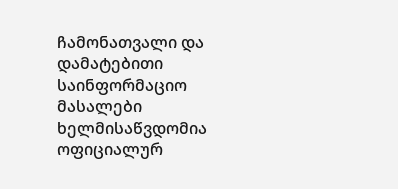ჩამონათვალი და დამატებითი საინფორმაციო მასალები ხელმისაწვდომია ოფიციალურ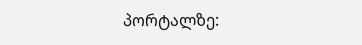პორტალზე: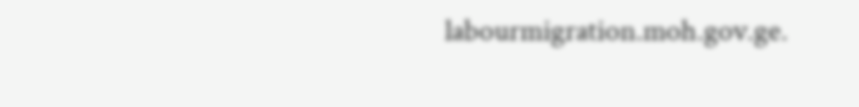labourmigration.moh.gov.ge.